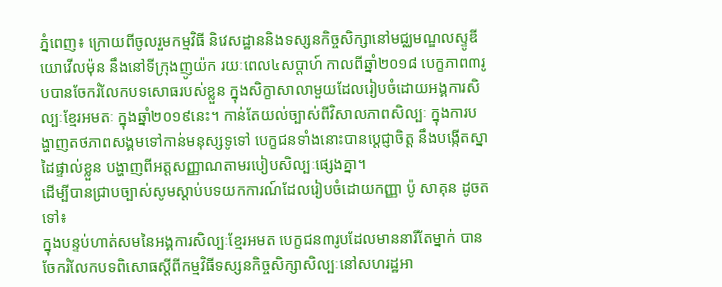ភ្នំពេញ៖ ក្រោយពីចូលរួមកម្មវិធី និវេសដ្ឋាននិងទស្សនកិច្ចសិក្សានៅមជ្ឈមណ្ឌលស្ទូឌីយោវើលម៉ុន នឹងនៅទីក្រុងញូយ៉ក រយៈពេល៤សប្ដាហ៍ កាលពីឆ្នាំ២០១៨ បេក្ខភាព៣រូបបានចែករំលែកបទសោធរបស់ខ្លួន ក្នុងសិក្ខាសាលាមួយដែលរៀបចំដោយអង្គការសិល្បៈខ្មែរអមតៈ ក្នុងឆ្នាំ២០១៩នេះ។ កាន់តែយល់ច្បាស់ពីវិសាលភាពសិល្បៈ ក្នុងការបង្ហាញតថភាពសង្គមទៅកាន់មនុស្សទូទៅ បេក្ខជនទាំងនោះបានប្ដេជ្ញាចិត្ត នឹងបង្កើតស្នាដៃផ្ទាល់ខ្លួន បង្ហាញពីអត្តសញ្ញាណតាមរបៀបសិល្បៈផ្សេងគ្នា។
ដើម្បីបានជ្រាបច្បាស់សូមស្ដាប់បទយកការណ៍ដែលរៀបចំដោយកញ្ញា ប៉ូ សាគុន ដូចតទៅ៖
ក្នុងបន្ទប់ហាត់សមនៃអង្គការសិល្បៈខ្មែរអមត បេក្ខជន៣រូបដែលមាននារីតែម្នាក់ បានចែករំលែកបទពិសោធស្ដីពីកម្មវិធីទស្សនកិច្ចសិក្សាសិល្បៈនៅសហរដ្ឋអា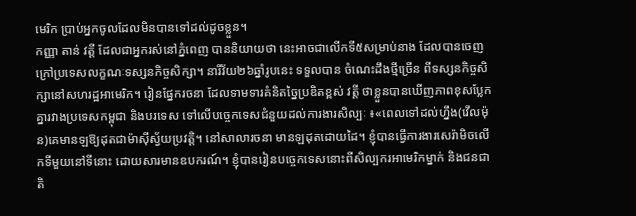មេរិក ប្រាប់អ្នកចូលដែលមិនបានទៅដល់ដូចខ្លួន។
កញ្ញា តាន់ វត្តី ដែលជាអ្នករស់នៅភ្នំពេញ បាននិយាយថា នេះអាចជាលើកទី៥សម្រាប់នាង ដែលបានចេញក្រៅប្រទេសលក្ខណៈទស្សនកិច្ចសិក្សា។ នារីវ័យ២៦ឆ្នាំរូបនេះ ទទួលបាន ចំណេះដឹងថ្មីច្រើន ពីទស្សនកិច្ចសិក្សានៅសហរដ្ឋអាមេរិក។ រៀនផ្នែករចនា ដែលទាមទារគំនិតច្នៃប្រឌិតខ្ពស់ វត្តី ថាខ្លួនបានឃើញភាពខុសប្លែកគ្នារវាងប្រទេសកម្ពុជា និងបរទេស ទៅលើបច្ចេកទេសជំនួយដល់ការងារសិល្បៈ ៖«ពេលទៅដល់ហ្នឹង(វើលម៉ុន)គេមានឡឱ្យដុតជាម៉ាស៊ីស្វ័យប្រវត្តិ។ នៅសាលារចនា មានឡដុតដោយដៃ។ ខ្ញុំបានធ្វើការងារសេរ៉ាមិចលើកទីមួយនៅទីនោះ ដោយសារមានឧបករណ៍។ ខ្ញុំបានរៀនបច្ចេកទេសនោះពីសិល្បករអាមេរិកម្នាក់ និងជនជាតិ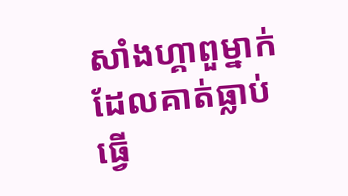សាំងហ្គាពួម្នាក់ ដែលគាត់ធ្លាប់ធ្វើ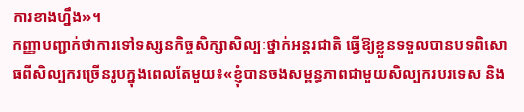ការខាងហ្នឹង»។
កញ្ញាបញ្ជាក់ថាការទៅទស្សនកិច្ចសិក្សាសិល្បៈថ្នាក់អន្តរជាតិ ធ្វើឱ្យខ្លួនទទួលបានបទពិសោធពីសិល្បករច្រើនរូបក្នុងពេលតែមួយ៖«ខ្ញុំបានចងសម្ពន្ធភាពជាមួយសិល្បករបរទេស និង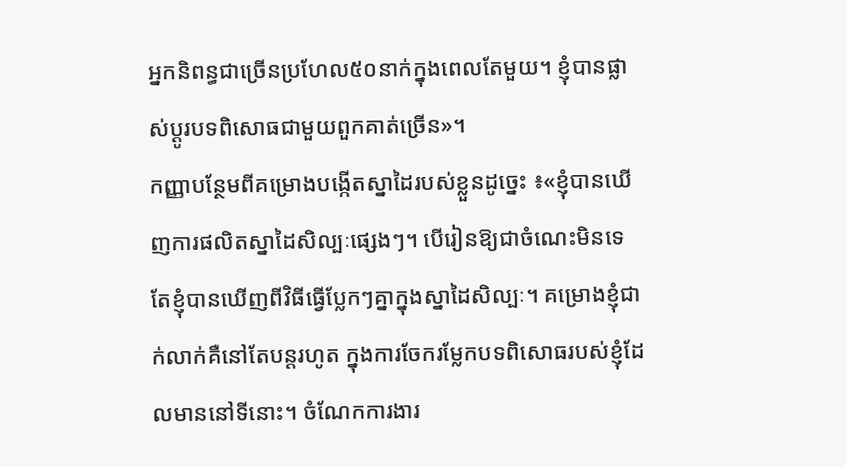អ្នកនិពន្ធជាច្រើនប្រហែល៥០នាក់ក្នុងពេលតែមួយ។ ខ្ញុំបានផ្លាស់ប្ដូរបទពិសោធជាមួយពួកគាត់ច្រើន»។
កញ្ញាបន្ថែមពីគម្រោងបង្កើតស្នាដៃរបស់ខ្លួនដូច្នេះ ៖«ខ្ញុំបានឃើញការផលិតស្នាដៃសិល្បៈផ្សេងៗ។ បើរៀនឱ្យជាចំណេះមិនទេ តែខ្ញុំបានឃើញពីវិធីធ្វើប្លែកៗគ្នាក្នុងស្នាដៃសិល្បៈ។ គម្រោងខ្ញុំជាក់លាក់គឺនៅតែបន្តរហូត ក្នុងការចែករម្លែកបទពិសោធរបស់ខ្ញុំដែលមាននៅទីនោះ។ ចំណែកការងារ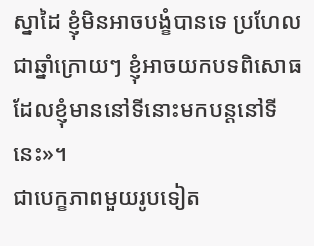ស្នាដៃ ខ្ញុំមិនអាចបង្ខំបានទេ ប្រហែលជាឆ្នាំក្រោយៗ ខ្ញុំអាចយកបទពិសោធដែលខ្ញុំមាននៅទីនោះមកបន្តនៅទីនេះ»។
ជាបេក្ខភាពមួយរូបទៀត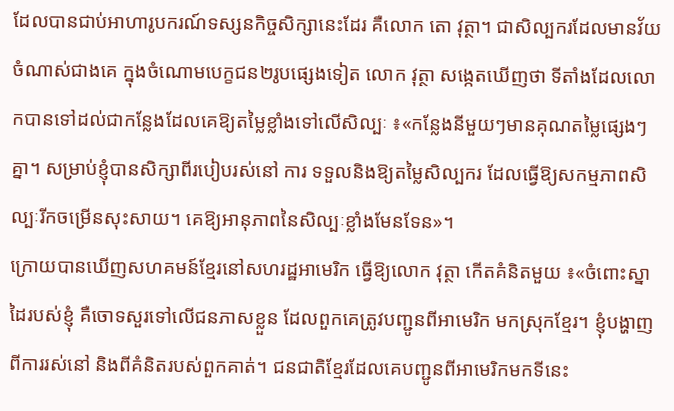ដែលបានជាប់អាហារូបករណ៍ទស្សនកិច្ចសិក្សានេះដែរ គឺលោក តោ វុត្ថា។ ជាសិល្បករដែលមានវ័យចំណាស់ជាងគេ ក្នុងចំណោមបេក្ខជន២រូបផ្សេងទៀត លោក វុត្ថា សង្កេតឃើញថា ទីតាំងដែលលោកបានទៅដល់ជាកន្លែងដែលគេឱ្យតម្លៃខ្លាំងទៅលើសិល្បៈ ៖«កន្លែងនីមួយៗមានគុណតម្លៃផ្សេងៗគ្នា។ សម្រាប់ខ្ញុំបានសិក្សាពីរបៀបរស់នៅ ការ ទទួលនិងឱ្យតម្លៃសិល្បករ ដែលធ្វើឱ្យសកម្មភាពសិល្បៈរីកចម្រើនសុះសាយ។ គេឱ្យអានុភាពនៃសិល្បៈខ្លាំងមែនទែន»។
ក្រោយបានឃើញសហគមន៍ខ្មែរនៅសហរដ្ឋអាមេរិក ធ្វើឱ្យលោក វុត្ថា កើតគំនិតមួយ ៖«ចំពោះស្នាដៃរបស់ខ្ញុំ គឺចោទសួរទៅលើជនភាសខ្លួន ដែលពួកគេត្រូវបញ្ជូនពីអាមេរិក មកស្រុកខ្មែរ។ ខ្ញុំបង្ហាញពីការរស់នៅ និងពីគំនិតរបស់ពួកគាត់។ ជនជាតិខ្មែរដែលគេបញ្ជូនពីអាមេរិកមកទីនេះ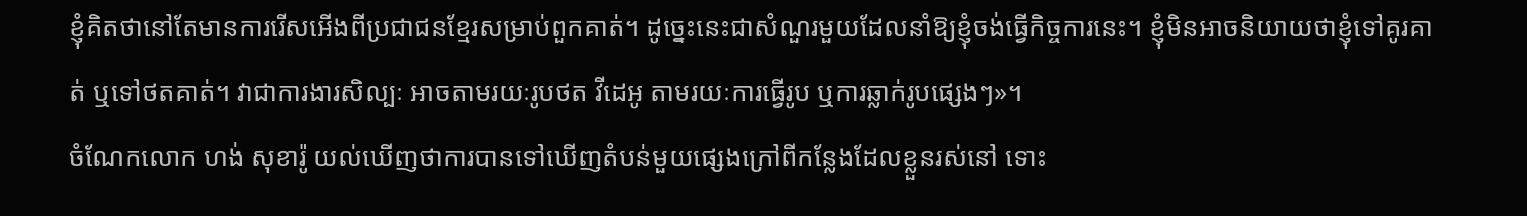ខ្ញុំគិតថានៅតែមានការរើសអើងពីប្រជាជនខ្មែរសម្រាប់ពួកគាត់។ ដូច្នេះនេះជាសំណួរមួយដែលនាំឱ្យខ្ញុំចង់ធ្វើកិច្ចការនេះ។ ខ្ញុំមិនអាចនិយាយថាខ្ញុំទៅគូរគាត់ ឬទៅថតគាត់។ វាជាការងារសិល្បៈ អាចតាមរយៈរូបថត វីដេអូ តាមរយៈការធ្វើរូប ឬការឆ្លាក់រូបផ្សេងៗ»។
ចំណែកលោក ហង់ សុខារ៉ូ យល់ឃើញថាការបានទៅឃើញតំបន់មួយផ្សេងក្រៅពីកន្លែងដែលខ្លួនរស់នៅ ទោះ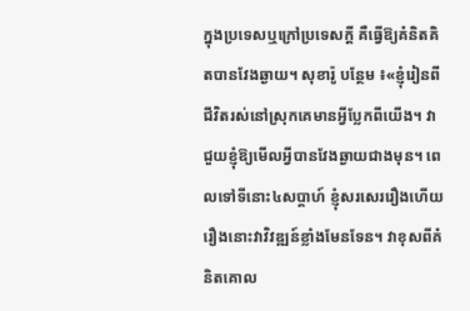ក្នុងប្រទេសឬក្រៅប្រទេសក្ដី គឺធ្វើឱ្យគំនិតគិតបានវែងឆ្ងាយ។ សុខារ៉ូ បន្ថែម ៖«ខ្ញុំរៀនពីជីវិតរស់នៅស្រុកគេមានអ្វីប្លែកពីយើង។ វាជួយខ្ញុំឱ្យមើលអ្វីបានវែងឆ្ងាយជាងមុន។ ពេលទៅទីនោះ៤សប្ដាហ៍ ខ្ញុំសរសេររឿងហើយរឿងនោះវាវិវឌ្ឍន៍ខ្លាំងមែនទែន។ វាខុសពីគំនិតគោល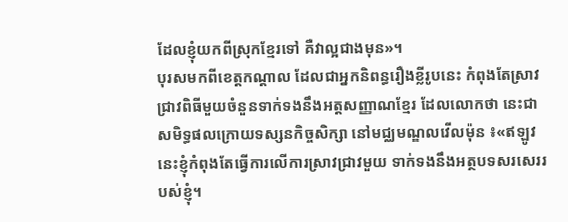ដែលខ្ញុំយកពីស្រុកខ្មែរទៅ គឺវាល្អជាងមុន»។
បុរសមកពីខេត្តកណ្ដាល ដែលជាអ្នកនិពន្ធរឿងខ្លីរូបនេះ កំពុងតែស្រាវជ្រាវពិធីមួយចំនួនទាក់ទងនឹងអត្តសញ្ញាណខ្មែរ ដែលលោកថា នេះជាសមិទ្ធផលក្រោយទស្សនកិច្ចសិក្សា នៅមជ្ឈមណ្ឌលវើលម៉ុន ៖«ឥឡូវនេះខ្ញុំកំពុងតែធ្វើការលើការស្រាវជ្រាវមួយ ទាក់ទងនឹងអត្ថបទសរសេររបស់ខ្ញុំ។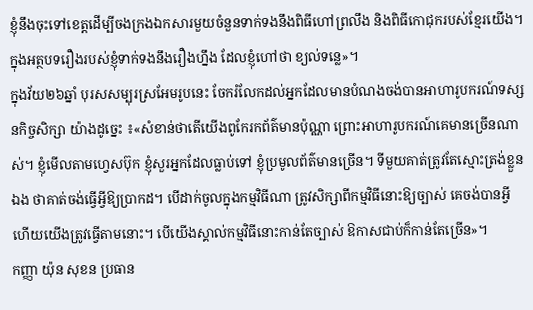ខ្ញុំនឹងចុះទៅខេត្តដើម្បីចងក្រងឯកសារមួយចំនួនទាក់ទងនឹងពិធីហៅព្រលឹង និងពិធីកោជុករបស់ខ្មែរយើង។ ក្នុងអត្ថបទរឿងរបស់ខ្ញុំទាក់ទងនឹងរឿងហ្នឹង ដែលខ្ញុំហៅថា ខ្យល់ទន្លេ»។
ក្នុងវ័យ២៦ឆ្នាំ បុរសសម្បុរស្រអែមរូបនេះ ចែករំលែកដល់អ្នកដែលមានបំណងចង់បានអាហារូបករណ៍ទស្សនកិច្ចសិក្សា យ៉ាងដូច្នេះ ៖«សំខាន់ថាតើយើងពូកែរកព័ត៌មានប៉ុណ្ណា ព្រោះអាហារូបករណ៍គេមានច្រើនណាស់។ ខ្ញុំមើលតាមហ្វេសប៊ុក ខ្ញុំសួរអ្នកដែលធ្លាប់ទៅ ខ្ញុំប្រមូលព័ត៌មានច្រើន។ ទីមួយគាត់ត្រូវតែស្មោះត្រង់ខ្លួនឯង ថាគាត់ចង់ធ្វើអ្វីឱ្យប្រាកដ។ បើដាក់ចូលក្នុងកម្មវិធីណា ត្រូវសិក្សាពីកម្មវិធីនោះឱ្យច្បាស់ គេចង់បានអ្វី ហើយយើងត្រូវធ្វើតាមនោះ។ បើយើងស្គាល់កម្មវិធីនោះកាន់តែច្បាស់ ឱកាសជាប់ក៏កាន់តែច្រើន»។
កញ្ញា យ៉ុន សុខន ប្រធាន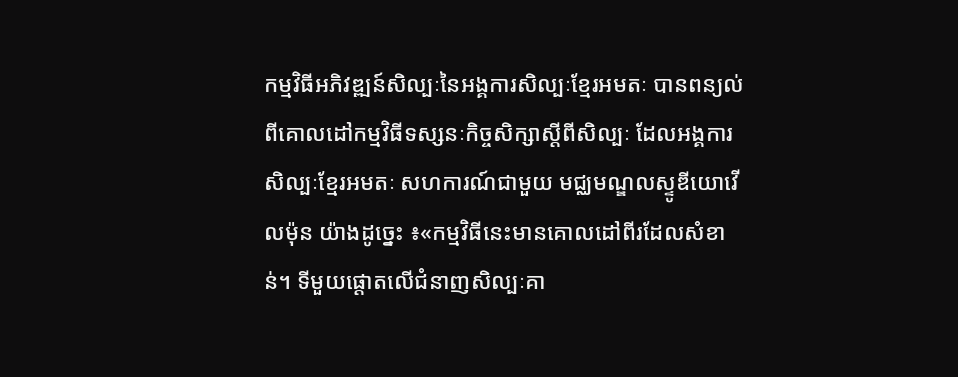កម្មវិធីអភិវឌ្ឍន៍សិល្បៈនៃអង្គការសិល្បៈខ្មែរអមតៈ បានពន្យល់ពីគោលដៅកម្មវិធីទស្សនៈកិច្ចសិក្សាស្ដីពីសិល្បៈ ដែលអង្គការសិល្បៈខ្មែរអមតៈ សហការណ៍ជាមួយ មជ្ឈមណ្ឌលស្ទូឌីយោវើលម៉ុន យ៉ាងដូច្នេះ ៖«កម្មវិធីនេះមានគោលដៅពីរដែលសំខាន់។ ទីមួយផ្ដោតលើជំនាញសិល្បៈគា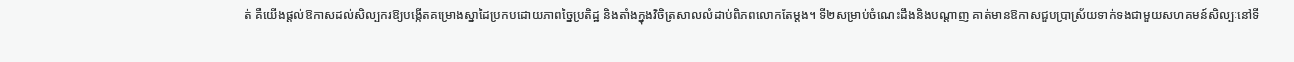ត់ គឺយើងផ្ដល់ឱកាសដល់សិល្បករឱ្យបង្កើតគម្រោងស្នាដៃប្រកបដោយភាពច្នៃប្រតិដ្ឋ និងតាំងក្នុងវិចិត្រសាលលំដាប់ពិភពលោកតែម្ដង។ ទី២សម្រាប់ចំណេះដឹងនិងបណ្ដាញ គាត់មានឱកាសជួបប្រាស្រ័យទាក់ទងជាមួយសហគមន៍សិល្បៈនៅទី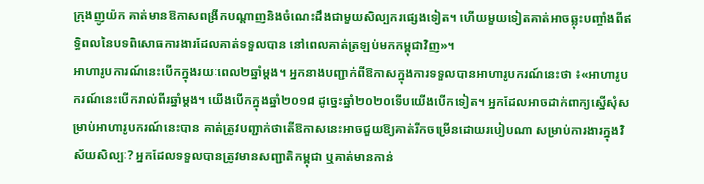ក្រុងញូយ៉ក គាត់មានឱកាសពង្រីកបណ្ដាញនិងចំណេះដឹងជាមួយសិល្បករផ្សេងទៀត។ ហើយមួយទៀតគាត់អាចឆ្លុះបញ្ចាំងពីឥទ្ធិពលនៃបទពិសោធការងារដែលគាត់ទទួលបាន នៅពេលគាត់ត្រឡប់មកកម្ពុជាវិញ»។
អាហារូបការណ៍នេះបើកក្នុងរយៈពេល២ឆ្នាំម្ដង។ អ្នកនាងបញ្ជាក់ពីឱកាសក្នុងការទទួលបានអាហារូបករណ៍នេះថា ៖«អាហារូបករណ៍នេះបើករាល់ពីរឆ្នាំម្ដង។ យើងបើកក្នុងឆ្នាំ២០១៨ ដូច្នេះឆ្នាំ២០២០ទើបយើងបើកទៀត។ អ្នកដែលអាចដាក់ពាក្យស្នើសុំសម្រាប់អាហារូបករណ៍នេះបាន គាត់ត្រូវបញ្ជាក់ថាតើឱកាសនេះអាចជួយឱ្យគាត់រីកចម្រើនដោយរបៀបណា សម្រាប់ការងារក្នុងវិស័យសិល្បៈ? អ្នកដែលទទួលបានត្រូវមានសញ្ជាតិកម្ពុជា ឬគាត់មានកាន់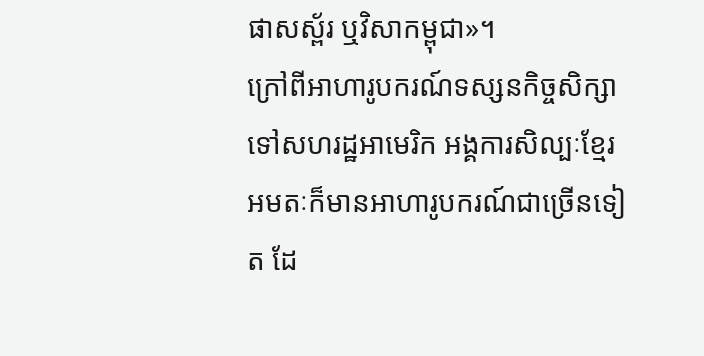ផាសស្ព័រ ឬវិសាកម្ពុជា»។
ក្រៅពីអាហារូបករណ៍ទស្សនកិច្ចសិក្សាទៅសហរដ្ឋអាមេរិក អង្គការសិល្បៈខ្មែរអមតៈក៏មានអាហារូបករណ៍ជាច្រើនទៀត ដែ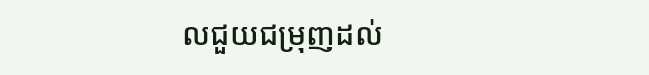លជួយជម្រុញដល់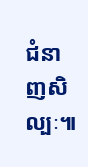ជំនាញសិល្បៈ៕